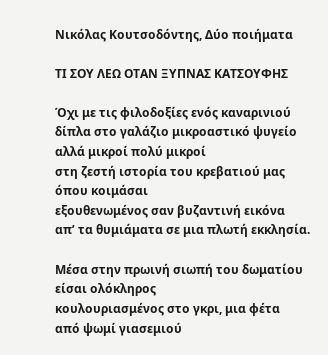Νικόλας Κουτσοδόντης, Δύο ποιήματα

ΤΙ ΣΟΥ ΛΕΩ ΟΤΑΝ ΞΥΠΝΑΣ ΚΑΤΣΟΥΦΗΣ

Όχι με τις φιλοδοξίες ενός καναρινιού
δίπλα στο γαλάζιο μικροαστικό ψυγείο
αλλά μικροί πολύ μικροί
στη ζεστή ιστορία του κρεβατιού μας
όπου κοιμάσαι
εξουθενωμένος σαν βυζαντινή εικόνα
απ’ τα θυμιάματα σε μια πλωτή εκκλησία.

Μέσα στην πρωινή σιωπή του δωματίου
είσαι ολόκληρος
κουλουριασμένος στο γκρι, μια φέτα
από ψωμί γιασεμιού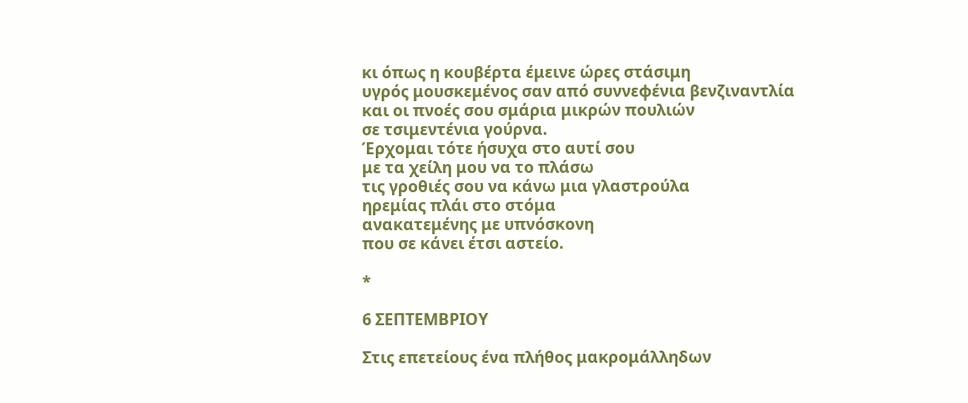κι όπως η κουβέρτα έμεινε ώρες στάσιμη
υγρός μουσκεμένος σαν από συννεφένια βενζιναντλία
και οι πνοές σου σμάρια μικρών πουλιών
σε τσιμεντένια γούρνα.
Έρχομαι τότε ήσυχα στο αυτί σου
με τα χείλη μου να το πλάσω
τις γροθιές σου να κάνω μια γλαστρούλα
ηρεμίας πλάι στο στόμα
ανακατεμένης με υπνόσκονη
που σε κάνει έτσι αστείο.

*

6 ΣΕΠΤΕΜΒΡΙΟΥ

Στις επετείους ένα πλήθος μακρομάλληδων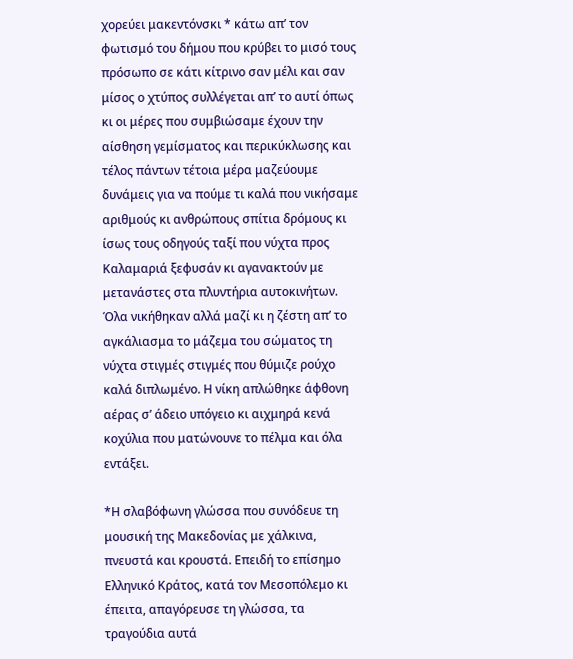χορεύει μακεντόνσκι * κάτω απ’ τον φωτισμό του δήμου που κρύβει το μισό τους πρόσωπο σε κάτι κίτρινο σαν μέλι και σαν μίσος ο χτύπος συλλέγεται απ’ το αυτί όπως κι οι μέρες που συμβιώσαμε έχουν την αίσθηση γεμίσματος και περικύκλωσης και τέλος πάντων τέτοια μέρα μαζεύουμε δυνάμεις για να πούμε τι καλά που νικήσαμε αριθμούς κι ανθρώπους σπίτια δρόμους κι ίσως τους οδηγούς ταξί που νύχτα προς Καλαμαριά ξεφυσάν κι αγανακτούν με μετανάστες στα πλυντήρια αυτοκινήτων. Όλα νικήθηκαν αλλά μαζί κι η ζέστη απ’ το αγκάλιασμα το μάζεμα του σώματος τη νύχτα στιγμές στιγμές που θύμιζε ρούχο καλά διπλωμένο. Η νίκη απλώθηκε άφθονη αέρας σ’ άδειο υπόγειο κι αιχμηρά κενά κοχύλια που ματώνουνε το πέλμα και όλα εντάξει.

*Η σλαβόφωνη γλώσσα που συνόδευε τη μουσική της Μακεδονίας με χάλκινα, πνευστά και κρουστά. Επειδή το επίσημο Ελληνικό Κράτος, κατά τον Μεσοπόλεμο κι έπειτα, απαγόρευσε τη γλώσσα, τα τραγούδια αυτά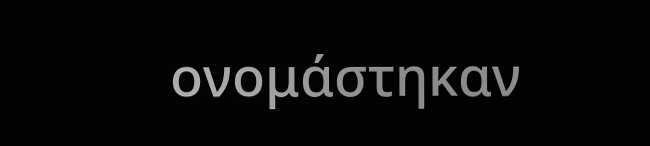ονομάστηκαν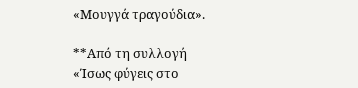«Μουγγά τραγούδια».

**Από τη συλλογή «Ίσως φύγεις στο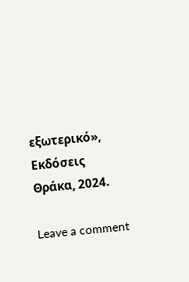εξωτερικό», Εκδόσεις Θράκα, 2024.

Leave a comment